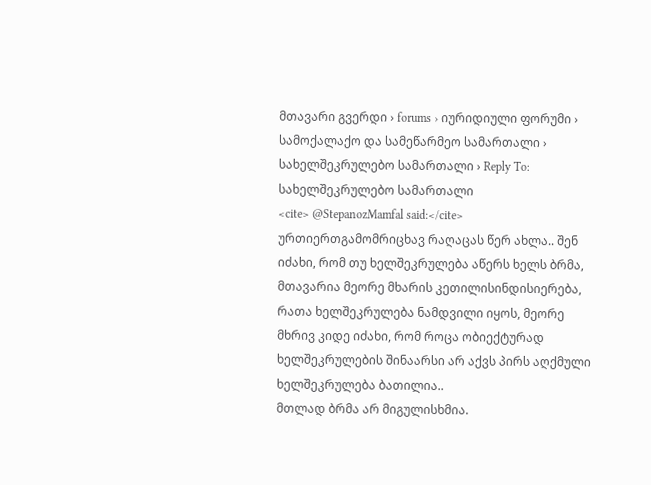მთავარი გვერდი › forums › იურიდიული ფორუმი › სამოქალაქო და სამეწარმეო სამართალი › სახელშეკრულებო სამართალი › Reply To: სახელშეკრულებო სამართალი
<cite> @StepanozMamfal said:</cite>
ურთიერთგამომრიცხავ რაღაცას წერ ახლა.. შენ იძახი, რომ თუ ხელშეკრულება აწერს ხელს ბრმა, მთავარია მეორე მხარის კეთილისინდისიერება, რათა ხელშეკრულება ნამდვილი იყოს, მეორე მხრივ კიდე იძახი, რომ როცა ობიექტურად ხელშეკრულების შინაარსი არ აქვს პირს აღქმული ხელშეკრულება ბათილია..
მთლად ბრმა არ მიგულისხმია.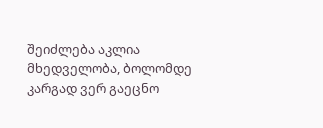შეიძლება აკლია მხედველობა, ბოლომდე კარგად ვერ გაეცნო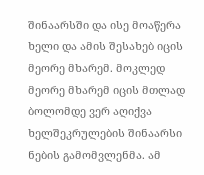შინაარსში და ისე მოაწერა ხელი და ამის შესახებ იცის მეორე მხარემ. მოკლედ მეორე მხარემ იცის მთლად ბოლომდე ვერ აღიქვა ხელშეკრულების შინაარსი ნების გამომვლენმა. ამ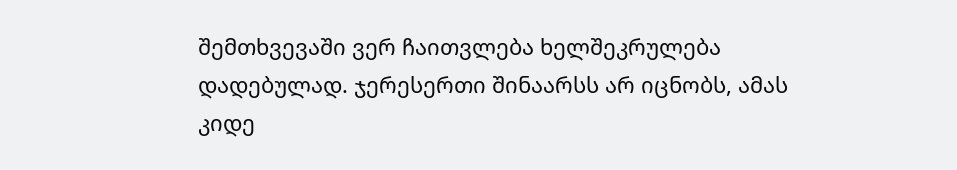შემთხვევაში ვერ ჩაითვლება ხელშეკრულება დადებულად. ჯერესერთი შინაარსს არ იცნობს, ამას კიდე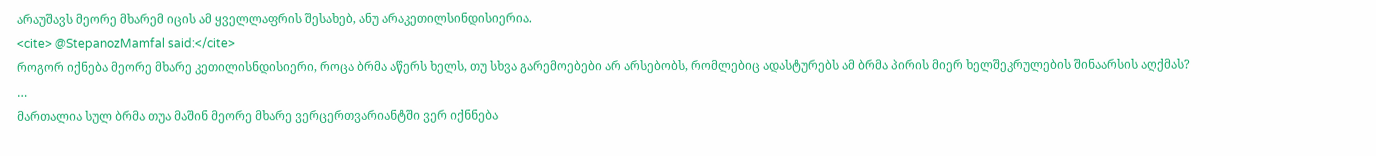არაუშავს მეორე მხარემ იცის ამ ყველლაფრის შესახებ, ანუ არაკეთილსინდისიერია.
<cite> @StepanozMamfal said:</cite>
როგორ იქნება მეორე მხარე კეთილისნდისიერი, როცა ბრმა აწერს ხელს, თუ სხვა გარემოებები არ არსებობს, რომლებიც ადასტურებს ამ ბრმა პირის მიერ ხელშეკრულების შინაარსის აღქმას?
…
მართალია სულ ბრმა თუა მაშინ მეორე მხარე ვერცერთვარიანტში ვერ იქნნება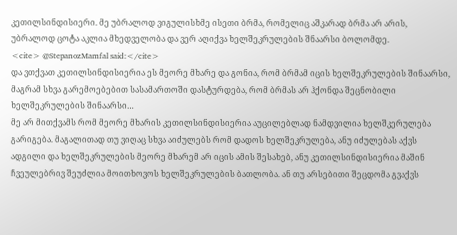კეთილსინდისიერი. მე უბრალოდ ვიგულისხმე ისეთი ბრმა, რომელიც აშკარად ბრმა არ არის, უბრალოდ ცოტა აკლია მხედველობა და ვერ აღიქვა ხელშეკრულების შნაარსი ბოლომდე.
<cite> @StepanozMamfal said:</cite>
და ვთქვათ კეთილსინდისიერია ეს მეორე მხარე და გონია, რომ ბრმამ იცის ხელშეკრულების შინაარსი, მაგრამ სხვა გარემოებებით სასამართოში დასტურდება, რომ ბრმას არ ჰქონდა შეცნობილი ხელშეკრულების შინაარსი…
მე არ მითქვამს რომ მეორე მხარის კეთილსინდისიერია აუცილებლად ნამდვილია ხელშკერულება გარიგება. მაგალითად თუ ვიღაც სხვა აიძულებს რომ დადოს ხელშეკრულება, ანუ იძულებას აქვს ადგილი და ხელშეკრულების მეორე მხარემ არ იცის ამის შესახებ, ანუ კეთილსინდისიერია მაშინ ჩვეულებრივ შეუძლია მოითხოვოს ხელშეკრულების ბათლობა. ან თუ არსებითი შეცდომა გვაქვს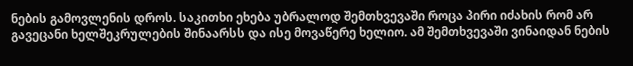ნების გამოვლენის დროს. საკითხი ეხება უბრალოდ შემთხვევაში როცა პირი იძახის რომ არ გავეცანი ხელშეკრულების შინაარსს და ისე მოვაწერე ხელიო. ამ შემთხვევაში ვინაიდან ნების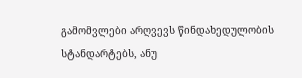გამომვლები არღვევს წინდახედულობის სტანდარტებს, ანუ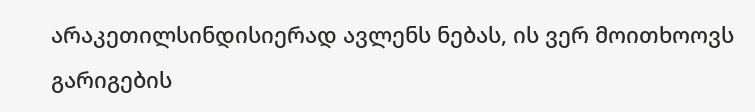არაკეთილსინდისიერად ავლენს ნებას, ის ვერ მოითხოოვს გარიგების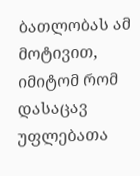ბათლობას ამ მოტივით, იმიტომ რომ დასაცავ უფლებათა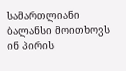სამართლიანი ბალანსი მოითხოვს ინ პირის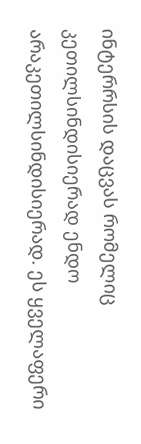ინტერრსის დაცვას რომელიც კეთილსინდისიერად ენდო არაკეთილსინდისიერად. ეს ყველაფერი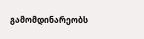გამომდინარეობს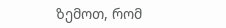ზემოთ, რომ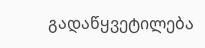გადაწყვეტილება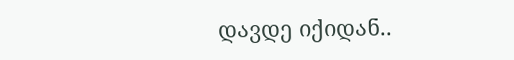დავდე იქიდან..